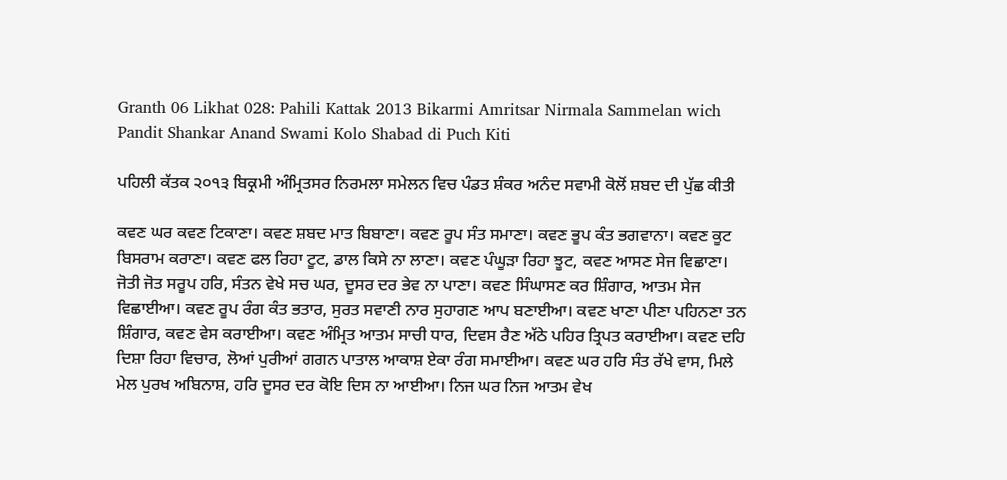Granth 06 Likhat 028: Pahili Kattak 2013 Bikarmi Amritsar Nirmala Sammelan wich Pandit Shankar Anand Swami Kolo Shabad di Puch Kiti

ਪਹਿਲੀ ਕੱਤਕ ੨੦੧੩ ਬਿਕ੍ਰਮੀ ਅੰਮ੍ਰਿਤਸਰ ਨਿਰਮਲਾ ਸਮੇਲਨ ਵਿਚ ਪੰਡਤ ਸ਼ੰਕਰ ਅਨੰਦ ਸਵਾਮੀ ਕੋਲੋਂ ਸ਼ਬਦ ਦੀ ਪੁੱਛ ਕੀਤੀ

ਕਵਣ ਘਰ ਕਵਣ ਟਿਕਾਣਾ। ਕਵਣ ਸ਼ਬਦ ਮਾਤ ਬਿਬਾਣਾ। ਕਵਣ ਰੂਪ ਸੰਤ ਸਮਾਣਾ। ਕਵਣ ਭੂਪ ਕੰਤ ਭਗਵਾਨਾ। ਕਵਣ ਕੂਟ ਬਿਸਰਾਮ ਕਰਾਣਾ। ਕਵਣ ਫਲ ਰਿਹਾ ਟੂਟ, ਡਾਲ ਕਿਸੇ ਨਾ ਲਾਣਾ। ਕਵਣ ਪੰਘੂੜਾ ਰਿਹਾ ਝੂਟ, ਕਵਣ ਆਸਣ ਸੇਜ ਵਿਛਾਣਾ। ਜੋਤੀ ਜੋਤ ਸਰੂਪ ਹਰਿ, ਸੰਤਨ ਵੇਖੇ ਸਚ ਘਰ, ਦੂਸਰ ਦਰ ਭੇਵ ਨਾ ਪਾਣਾ। ਕਵਣ ਸਿੰਘਾਸਣ ਕਰ ਸ਼ਿੰਗਾਰ, ਆਤਮ ਸੇਜ ਵਿਛਾਈਆ। ਕਵਣ ਰੂਪ ਰੰਗ ਕੰਤ ਭਤਾਰ, ਸੁਰਤ ਸਵਾਣੀ ਨਾਰ ਸੁਹਾਗਣ ਆਪ ਬਣਾਈਆ। ਕਵਣ ਖਾਣਾ ਪੀਣਾ ਪਹਿਨਣਾ ਤਨ ਸ਼ਿੰਗਾਰ, ਕਵਣ ਵੇਸ ਕਰਾਈਆ। ਕਵਣ ਅੰਮ੍ਰਿਤ ਆਤਮ ਸਾਚੀ ਧਾਰ, ਦਿਵਸ ਰੈਣ ਅੱਠੇ ਪਹਿਰ ਤ੍ਰਿਪਤ ਕਰਾਈਆ। ਕਵਣ ਦਹਿ ਦਿਸ਼ਾ ਰਿਹਾ ਵਿਚਾਰ, ਲੋਆਂ ਪੁਰੀਆਂ ਗਗਨ ਪਾਤਾਲ ਆਕਾਸ਼ ਏਕਾ ਰੰਗ ਸਮਾਈਆ। ਕਵਣ ਘਰ ਹਰਿ ਸੰਤ ਰੱਖੇ ਵਾਸ, ਮਿਲੇ ਮੇਲ ਪੁਰਖ ਅਬਿਨਾਸ਼, ਹਰਿ ਦੂਸਰ ਦਰ ਕੋਇ ਦਿਸ ਨਾ ਆਈਆ। ਨਿਜ ਘਰ ਨਿਜ ਆਤਮ ਵੇਖ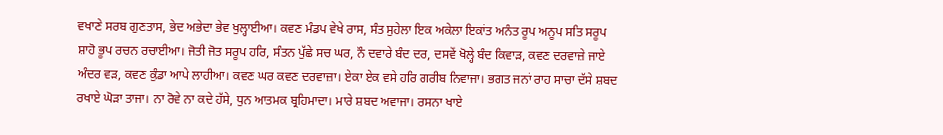ਵਖਾਣੇ ਸਰਬ ਗੁਣਤਾਸ, ਭੇਦ ਅਭੇਦਾ ਭੇਵ ਖੁਲ੍ਹਾਈਆ। ਕਵਣ ਮੰਡਪ ਵੇਖੇ ਰਾਸ, ਸੰਤ ਸੁਹੇਲਾ ਇਕ ਅਕੇਲਾ ਇਕਾਂਤ ਅਨੰਤ ਰੂਪ ਅਨੂਪ ਸਤਿ ਸਰੂਪ ਸ਼ਾਹੋ ਭੂਪ ਰਚਨ ਰਚਾਈਆ। ਜੋਤੀ ਜੋਤ ਸਰੂਪ ਹਰਿ, ਸੰਤਨ ਪੁੱਛੇ ਸਚ ਘਰ, ਨੌ ਦਵਾਰੇ ਬੰਦ ਦਰ, ਦਸਵੇਂ ਖੋਲ੍ਹੇ ਬੰਦ ਕਿਵਾੜ, ਕਵਣ ਦਰਵਾਜ਼ੇ ਜਾਏ ਅੰਦਰ ਵੜ, ਕਵਣ ਕੁੰਡਾ ਆਪੇ ਲਾਹੀਆ। ਕਵਣ ਘਰ ਕਵਣ ਦਰਵਾਜ਼ਾ। ਏਕਾ ਏਕ ਵਸੇ ਹਰਿ ਗਰੀਬ ਨਿਵਾਜਾ। ਭਗਤ ਜਨਾਂ ਰਾਹ ਸਾਚਾ ਦੱਸੇ ਸ਼ਬਦ ਰਖਾਏ ਘੋੜਾ ਤਾਜਾ। ਨਾ ਰੋਵੇ ਨਾ ਕਦੇ ਹੱਸੇ, ਧੁਨ ਆਤਮਕ ਬ੍ਰਹਿਮਾਦਾ। ਮਾਰੇ ਸ਼ਬਦ ਅਵਾਜਾ। ਰਸਨਾ ਖਾਏ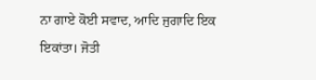ਨਾ ਗਾਏ ਕੋਈ ਸਵਾਦ, ਆਦਿ ਜੁਗਾਦਿ ਇਕ ਇਕਾਂਤਾ। ਜੋਤੀ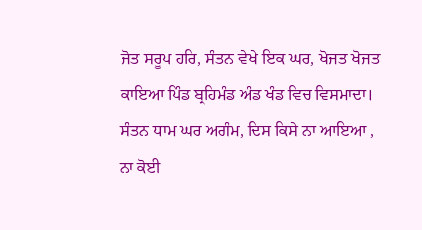ਜੋਤ ਸਰੂਪ ਹਰਿ, ਸੰਤਨ ਵੇਖੇ ਇਕ ਘਰ, ਖੋਜਤ ਖੋਜਤ ਕਾਇਆ ਪਿੰਡ ਬ੍ਰਹਿਮੰਡ ਅੰਡ ਖੰਡ ਵਿਚ ਵਿਸਮਾਦਾ। ਸੰਤਨ ਧਾਮ ਘਰ ਅਗੰਮ, ਦਿਸ ਕਿਸੇ ਨਾ ਆਇਆ , ਨਾ ਕੋਈ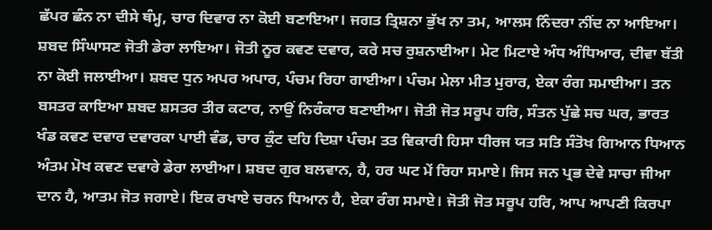ਛੱਪਰ ਛੰਨ ਨਾ ਦੀਸੇ ਥੰਮ੍ਹ, ਚਾਰ ਦਿਵਾਰ ਨਾ ਕੋਈ ਬਣਾਇਆ। ਜਗਤ ਤ੍ਰਿਸ਼ਨਾ ਭੁੱਖ ਨਾ ਤਮ, ਆਲਸ ਨਿੰਦਰਾ ਨੀਂਦ ਨਾ ਆਇਆ। ਸ਼ਬਦ ਸਿੰਘਾਸਣ ਜੋਤੀ ਡੇਰਾ ਲਾਇਆ। ਜੋਤੀ ਨੂਰ ਕਵਣ ਦਵਾਰ, ਕਰੇ ਸਚ ਰੁਸ਼ਨਾਈਆ। ਮੇਟ ਮਿਟਾਏ ਅੰਧ ਅੰਧਿਆਰ, ਦੀਵਾ ਬੱਤੀ ਨਾ ਕੋਈ ਜਲਾਈਆ। ਸ਼ਬਦ ਧੁਨ ਅਪਰ ਅਪਾਰ, ਪੰਚਮ ਰਿਹਾ ਗਾਈਆ। ਪੰਚਮ ਮੇਲਾ ਮੀਤ ਮੁਰਾਰ, ਏਕਾ ਰੰਗ ਸਮਾਈਆ। ਤਨ ਬਸਤਰ ਕਾਇਆ ਸ਼ਬਦ ਸ਼ਸਤਰ ਤੀਰ ਕਟਾਰ, ਨਾਉਂ ਨਿਰੰਕਾਰ ਬਣਾਈਆ। ਜੋਤੀ ਜੋਤ ਸਰੂਪ ਹਰਿ, ਸੰਤਨ ਪੁੱਛੇ ਸਚ ਘਰ, ਭਾਰਤ ਖੰਡ ਕਵਣ ਦਵਾਰ ਦਵਾਰਕਾ ਪਾਈ ਵੰਡ, ਚਾਰ ਕੁੰਟ ਦਹਿ ਦਿਸ਼ਾ ਪੰਚਮ ਤਤ ਵਿਕਾਰੀ ਹਿਸਾ ਧੀਰਜ ਯਤ ਸਤਿ ਸੰਤੋਖ ਗਿਆਨ ਧਿਆਨ ਅੰਤਮ ਮੋਖ ਕਵਣ ਦਵਾਰੇ ਡੇਰਾ ਲਾਈਆ। ਸ਼ਬਦ ਗੁਰ ਬਲਵਾਨ, ਹੈ, ਹਰ ਘਟ ਮੇਂ ਰਿਹਾ ਸਮਾਏ। ਜਿਸ ਜਨ ਪ੍ਰਭ ਦੇਵੇ ਸਾਚਾ ਜੀਆ ਦਾਨ ਹੈ, ਆਤਮ ਜੋਤ ਜਗਾਏ। ਇਕ ਰਖਾਏ ਚਰਨ ਧਿਆਨ ਹੈ, ਏਕਾ ਰੰਗ ਸਮਾਏ। ਜੋਤੀ ਜੋਤ ਸਰੂਪ ਹਰਿ, ਆਪ ਆਪਣੀ ਕਿਰਪਾ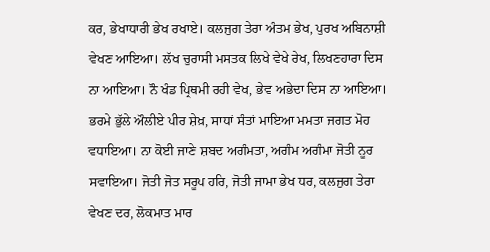ਕਰ, ਭੇਖਾਧਾਰੀ ਭੇਖ ਰਖਾਏ। ਕਲਜੁਗ ਤੇਰਾ ਅੰਤਮ ਭੇਖ, ਪੁਰਖ ਅਬਿਨਾਸ਼ੀ ਵੇਖਣ ਆਇਆ। ਲੱਖ ਚੁਰਾਸੀ ਮਸਤਕ ਲਿਖੇ ਵੇਖੇ ਰੇਖ, ਲਿਖਣਹਾਰਾ ਦਿਸ ਨਾ ਆਇਆ। ਨੌ ਖੰਡ ਪ੍ਰਿਥਮੀ ਰਹੀ ਵੇਖ, ਭੇਵ ਅਭੇਦਾ ਦਿਸ ਨਾ ਆਇਆ। ਭਰਮੇ ਭੁੱਲੇ ਔਲੀਏ ਪੀਰ ਸ਼ੇਖ਼, ਸਾਧਾਂ ਸੰਤਾਂ ਮਾਇਆ ਮਮਤਾ ਜਗਤ ਮੋਹ ਵਧਾਇਆ। ਨਾ ਕੋਈ ਜਾਣੇ ਸ਼ਬਦ ਅਗੰਮਤਾ, ਅਗੰਮ ਅਗੰਮਾ ਜੋਤੀ ਨੂਰ ਸਵਾਇਆ। ਜੋਤੀ ਜੋਤ ਸਰੂਪ ਹਰਿ, ਜੋਤੀ ਜਾਮਾ ਭੇਖ ਧਰ, ਕਲਜੁਗ ਤੇਰਾ ਵੇਖਣ ਦਰ, ਲੋਕਮਾਤ ਮਾਰ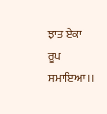ਝਾਤ ਏਕਾ ਰੂਪ ਸਮਾਇਆ।।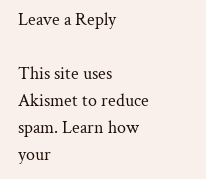Leave a Reply

This site uses Akismet to reduce spam. Learn how your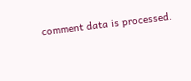comment data is processed.